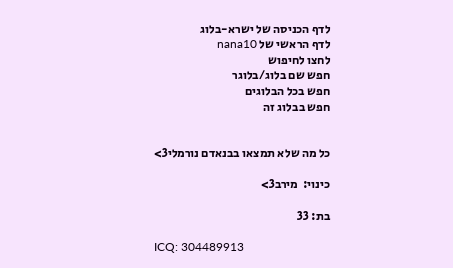לדף הכניסה של ישרא-בלוג
לדף הראשי של nana10
לחצו לחיפוש
חפש שם בלוג/בלוגר
חפש בכל הבלוגים
חפש בבלוג זה


כל מה שלא תמצאו בבנאדם נורמלי3>

כינוי:  מירב3>

בת: 33

ICQ: 304489913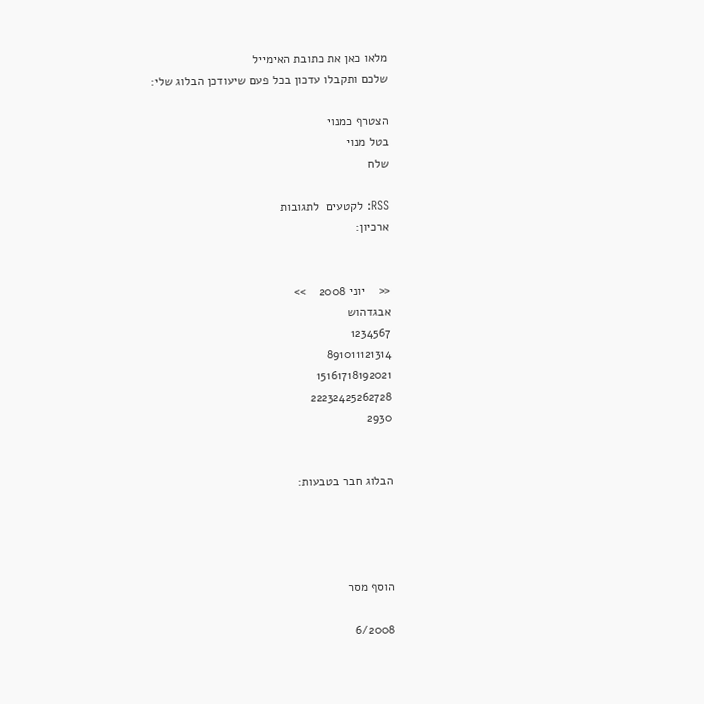מלאו כאן את כתובת האימייל
שלכם ותקבלו עדכון בכל פעם שיעודכן הבלוג שלי:

הצטרף כמנוי
בטל מנוי
שלח

RSS: לקטעים  לתגובות
ארכיון:


<<    יוני 2008    >>
אבגדהוש
1234567
891011121314
15161718192021
22232425262728
2930


הבלוג חבר בטבעות:




הוסף מסר

6/2008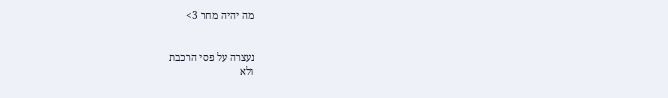מה יהיה מחר 3>


נעצרה על פסי הרכבת
ולא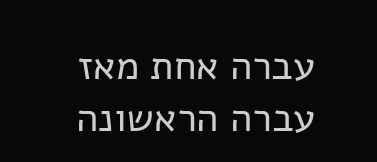עברה אחת מאז עברה הראשונה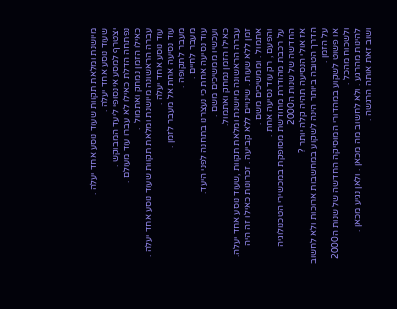מיושנת ומלאת תקוות שעוד נוסע אחד יעלה .
שעוד נוסע אחד יעלה .
יצטרף למסע אינסופי ליעד המבוקש .
נפתחה הדלת כאילו לא עברו עוד מעולם .
כאילו הזמן נמחק ואתמול  .
עברה הראשונה מיושנת ומלאת תקוות שעוד נוסע אחד יעלה .
עוד נוסע אחד יעלה .
עוד נסיעה אחת אל מעבר לזמן .
מעבר לתקופה .
מעבר לחיים .
עוד נסיעה אחת כי נעצרנו בתחנה לפני היעד.
ועכשיו ממשיכים משם .
כאילו הזמן נמחק ואתמול.
עברה הראשונה מיושנת ומלאת תקוות ,שעוד נוסע אחד יעלה.
זמן ללא שעות . שינויים ללא קביעה . זכרונות כאילו זה היה אתמול . וממשיכים משם .
והפעם , רק עוד נסיעה אחת .
על רכבת מהודרת מחודשת מסופקת במכשירי הטכנולוגיה החדשה של שנות ה2000
אז אולי הנסיעה תהיה קלה יותר ?
הדרך הטובה ביותר הינה לשקוע במחשבות ארוכות ולא לחשוב על הזמן .
או פשוט לשקוע במהדורי המוסיקה החדשה של שנות ה2000 ולשכוח מהכל .
להינות מהרגע . ולא לחשוב מה מכאן . ולאן נגיע מכאן .
ושוב זאת אותה הרגשה .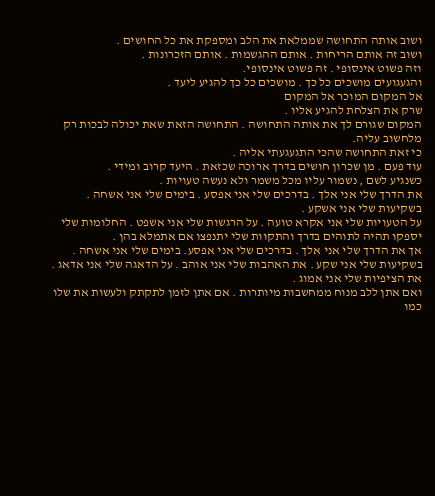ושוב אותה התחושה שממלאת את הלב ומספקת את כל החושים .
ושוב זה אותם הריחות . אותם ההגשמות . אותם הזכרונות .
וזה פשוט אינסופי . זה פשוט אינסופי.
והגעגועים מושכים כל כך . מושכים כל כך להגיע ליעד .
אל המקום המוכר אל המקום
שרק את הצלחת להגיע אליו .
המקום שגורם לך את אותה התחושה . התחושה הזאת שאת יכולה לבכות רק מלחשוב עליה.
כי זאת התחושה שהכי התגעגעתי אליה .
עוד פעם . מן שכרון חושים בדרך ארוכה שכזאת . היעד קרוב ומידי .
כשנגיע לשם , נשמור עליו מכל משמר ולא נעשה טעויות .
את הדרך שלי אני אלך . בדרכים שלי אני אפסע . בימים שלי אני אשחה . בשקיעות שלי אני אשקע .
על הטעויות שלי אני אקרא טועה . על הרגשות שלי אני אשפט . החלומות שלי יספקו תהיה לתוהים בדרך והתקוות שלי יתנפצו אם אתמלא בהן .
אך את הדרך שלי אני אלך . בדרכים שלי אני אפסע. בימים שלי אני אשחה . בשקיעות שלי אני שקע . את האהבות שלי אני אוהב . על הדאגה שלי אני אדאג . את הציפיות שלי אני אמוג .
ואם אתן ללב מנוח ממחשבות מיותרות . אם אתן לזמן לתקתק ולעשות את שלו כמו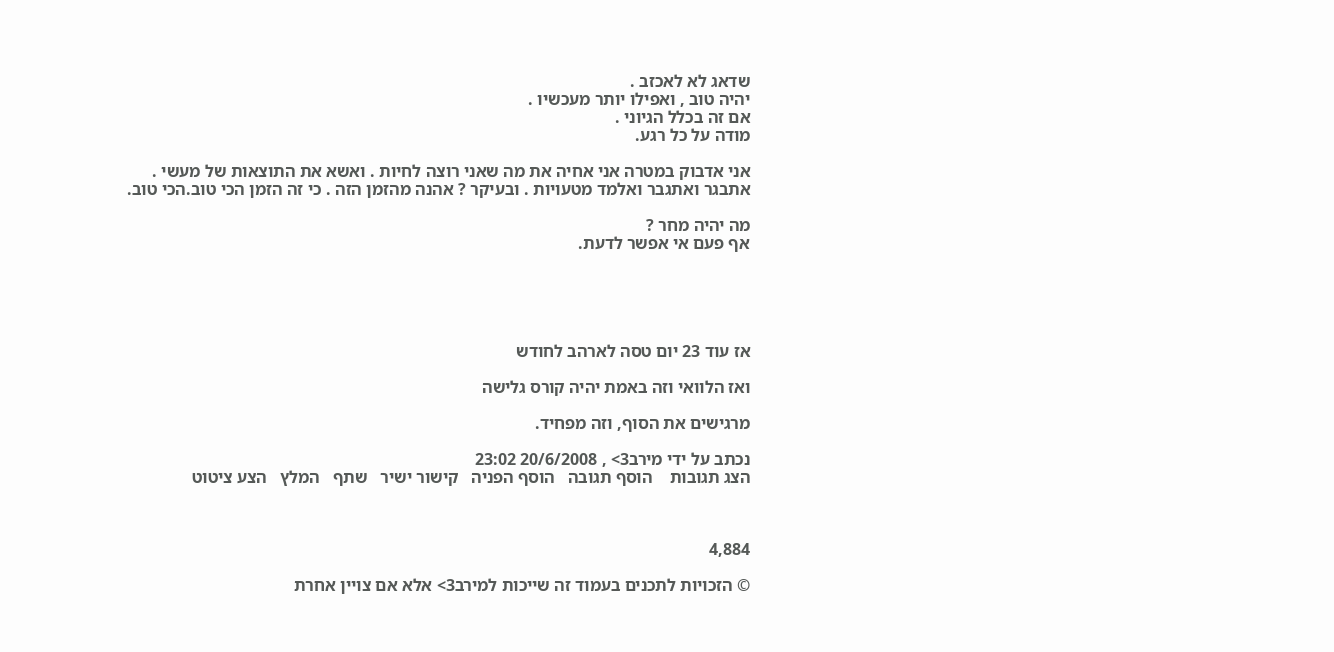שדאג לא לאכזב .
יהיה טוב , ואפילו יותר מעכשיו .
אם זה בכלל הגיוני .
מודה על כל רגע.

אני אדבוק במטרה אני אחיה את מה שאני רוצה לחיות . ואשא את התוצאות של מעשי .
אתבגר ואתגבר ואלמד מטעויות . ובעיקר ? אהנה מהזמן הזה . כי זה הזמן הכי טוב.הכי טוב.

מה יהיה מחר ?
אף פעם אי אפשר לדעת.





אז עוד 23 יום טסה לארהב לחודש

ואז הלוואי וזה באמת יהיה קורס גלישה

מרגישים את הסוף, וזה מפחיד.

נכתב על ידי מירב3> , 20/6/2008 23:02
הצג תגובות    הוסף תגובה   הוסף הפניה   קישור ישיר   שתף   המלץ   הצע ציטוט



4,884

© הזכויות לתכנים בעמוד זה שייכות למירב3> אלא אם צויין אחרת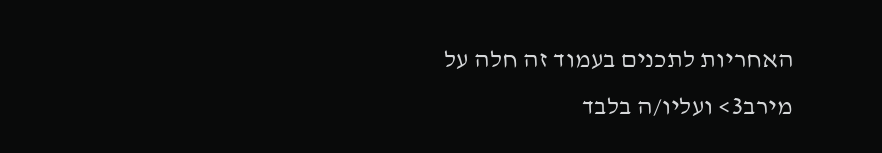האחריות לתכנים בעמוד זה חלה על מירב3> ועליו/ה בלבד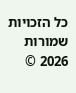כל הזכויות שמורות 2026 ©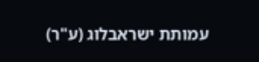עמותת ישראבלוג (ע"ר)